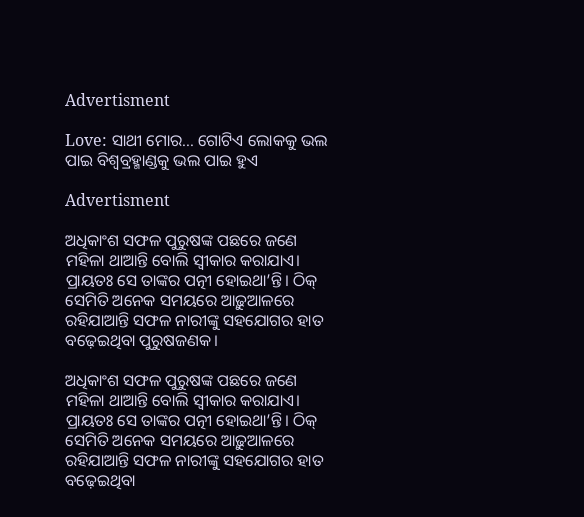Advertisment

Love: ସାଥୀ ମୋର... ଗୋଟିଏ ଲୋକକୁ ଭଲ ପାଇ ବିଶ୍ବବ୍ରହ୍ମାଣ୍ଡକୁ ଭଲ ପାଇ ହୁଏ

Advertisment

ଅଧିକାଂଶ ସଫଳ ପୁରୁଷଙ୍କ ପଛରେ ଜଣେ ମହିଳା ଥାଆନ୍ତି ବୋଲି ସ୍ବୀକାର କରାଯାଏ। ପ୍ରାୟତଃ ସେ ତାଙ୍କର ପତ୍ନୀ ହୋଇଥା’ନ୍ତି। ଠିକ୍‌ ସେମିତି ଅନେକ ସମୟରେ ଆଢ଼ୁଆଳରେ ରହିଯାଆନ୍ତି ସଫଳ ନାରୀଙ୍କୁ ସହଯୋଗର ହାତ ବଢ଼େଇଥିବା ପୁରୁଷଜଣକ।

ଅଧିକାଂଶ ସଫଳ ପୁରୁଷଙ୍କ ପଛରେ ଜଣେ ମହିଳା ଥାଆନ୍ତି ବୋଲି ସ୍ବୀକାର କରାଯାଏ। ପ୍ରାୟତଃ ସେ ତାଙ୍କର ପତ୍ନୀ ହୋଇଥା’ନ୍ତି। ଠିକ୍‌ ସେମିତି ଅନେକ ସମୟରେ ଆଢ଼ୁଆଳରେ ରହିଯାଆନ୍ତି ସଫଳ ନାରୀଙ୍କୁ ସହଯୋଗର ହାତ ବଢ଼େଇଥିବା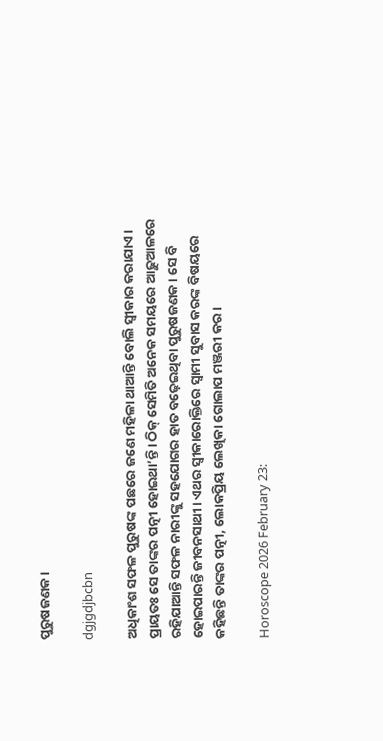ପୁରୁଷଜଣକ।

dgjgdjbcbn

ଅଧିକାଂଶ ସଫଳ ପୁରୁଷଙ୍କ ପଛରେ ଜଣେ ମହିଳା ଥାଆନ୍ତି ବୋଲି ସ୍ବୀକାର କରାଯାଏ। ପ୍ରାୟତଃ ସେ ତାଙ୍କର ପତ୍ନୀ ହୋଇଥା’ନ୍ତି। ଠିକ୍‌ ସେମିତି ଅନେକ ସମୟରେ ଆଢ଼ୁଆଳରେ ରହିଯାଆନ୍ତି ସଫଳ ନାରୀଙ୍କୁ ସହଯୋଗର ହାତ ବଢ଼େଇଥିବା ପୁରୁଷଜଣକ। ସେ ବି ହୋଇପାରନ୍ତି ଜୀବନସାଥୀ। ଏଥର ସ୍ବୀକାରୋକ୍ତିରେ ସ୍ବାମୀ ସୁବାସ କରଙ୍କ ବିଷୟରେ କହିଛନ୍ତି ତାଙ୍କର ପତ୍ନୀ, ଲୋକପ୍ରିୟ ଲେଖିକା ଗୋଲାପ ମଞ୍ଜରୀ କର।

Horoscope 2026 February 23: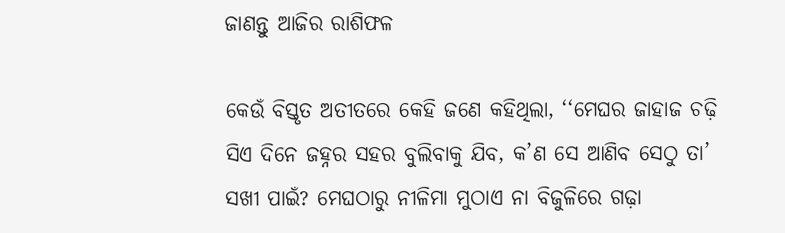ଜାଣନ୍ତୁ ଆଜିର ରାଶିଫଳ

କେଉଁ ବିସ୍ତୃତ ଅତୀତରେ କେହି ଜଣେ କହିଥିଲା, ‘‘ମେଘର ଜାହାଜ ଚଢ଼ି ସିଏ ଦିନେ ଜହ୍ନର ସହର ବୁଲିବାକୁ ଯିବ, କ’ଣ ସେ ଆଣିବ ସେଠୁ ତା’ ସଖୀ ପାଇଁ? ମେଘଠାରୁ ନୀଳିମା ମୁଠାଏ ନା ବିଜୁଳିରେ ଗଢ଼ା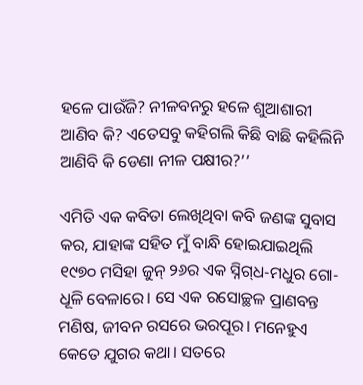ହଳେ ପାଉଁଜି? ନୀଳବନରୁ ହଳେ ଶୁଆଶାରୀ ଆଣିବ କି? ଏତେସବୁ କହିଗଲି କିଛି ବାଛି କହିଲିନି ଆଣିବି କି ଡେଣା ନୀଳ ପକ୍ଷୀର?’’

ଏମିତି ଏକ କବିତା ଲେଖିଥିବା କବି ଜଣଙ୍କ ସୁବାସ କର, ଯାହାଙ୍କ ସହିତ ମୁଁ ବାନ୍ଧି ହୋଇଯାଇଥିଲି ୧୯୭୦ ମସିହା ଜୁନ୍ ୨୬ର ଏକ ସ୍ନିଗ୍‌ଧ-ମଧୁର ଗୋ-ଧୂଳି ବେଳାରେ। ସେ ଏକ ‌‌ରସୋଚ୍ଛଳ ପ୍ରାଣବନ୍ତ ମଣିଷ, ଜୀବନ ରସରେ ଭରପୂର। ମନେହୁଏ କେତେ ଯୁଗର କଥା। ସତରେ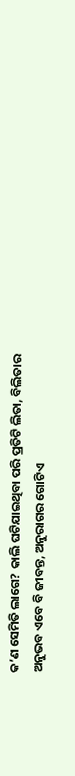କ’ଣ ସେମିତି ଲାଗେ? କାଲି ଘଟିଯାଇଥିବା ପରି ପ୍ରତିଟି ଲିତା, ବିଲିତାର ଅନୁଭବ ଏବେ ବି ଜୀବନ୍ତ, ଅନୁରାଗର ଗୋଟିଏ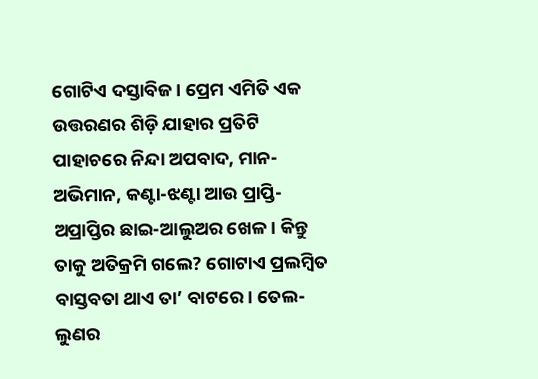ଗୋଟିଏ ଦସ୍ତାବିଜ। ପ୍ରେମ ଏମିତି ଏକ ଉତ୍ତରଣର ଶିଡ଼ି ଯାହାର ପ୍ରତିଟି ପାହାଚରେ ନିନ୍ଦା ଅପବାଦ, ମାନ-ଅଭିମାନ, କଣ୍ଟା-ଝଣ୍ଟା ଆଉ ପ୍ରାପ୍ତି-ଅପ୍ରାପ୍ତିର ଛାଇ-ଆଲୁଅର ଖେଳ। କିନ୍ତୁ ତାକୁ ଅତିକ୍ରମି ଗଲେ? ଗୋଟାଏ ପ୍ରଲମ୍ବିତ ବାସ୍ତବତା ଥାଏ ତା’ ବାଟରେ। ତେଲ-ଲୁଣର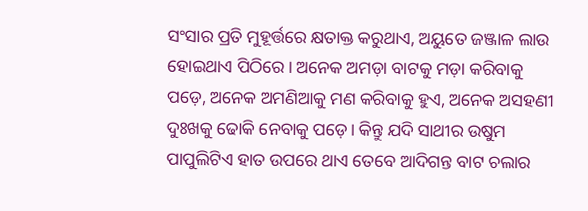ସଂସାର ପ୍ରତି ମୁହୂର୍ତ୍ତରେ କ୍ଷତାକ୍ତ କରୁଥାଏ, ଅୟୁତେ ଜଞ୍ଜାଳ ଲାଉ ହୋଇଥାଏ ପିଠିରେ। ଅନେକ ଅମଡ଼ା ବାଟକୁ ମଡ଼ା କରିବାକୁ ପଡ଼େ, ଅନେକ ଅମଣିଆକୁ ମଣ କରିବାକୁ ହୁଏ, ଅନେକ ଅସହଣୀ ଦୁଃଖକୁ ଢୋକି ନେବାକୁ ପଡ଼େ। କିନ୍ତୁ ଯଦି ସାଥୀର ଉଷୁମ ପାପୁଲିଟିଏ ହାତ ଉପରେ ଥାଏ ତେବେ ଆଦିଗନ୍ତ ବାଟ ଚଲାର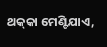ଥକ୍‌କା ମେଣ୍ଟିଯାଏ,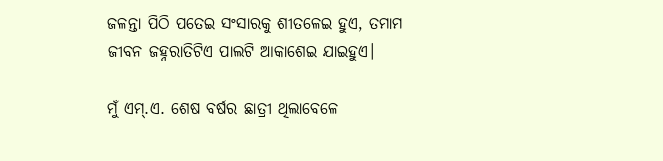ଜଳନ୍ତା ପିଠି ପତେଇ ସଂସାରକୁ ଶୀତଳେଇ ହୁଏ, ତମାମ ଜୀବନ ଜହ୍ନରାତିଟିଏ ପାଲଟି ଆକାଶେଇ ଯାଇହୁଏ।

ମୁଁ ଏମ୍.ଏ. ଶେଷ ବର୍ଷର ଛାତ୍ରୀ ଥିଲାବେଳେ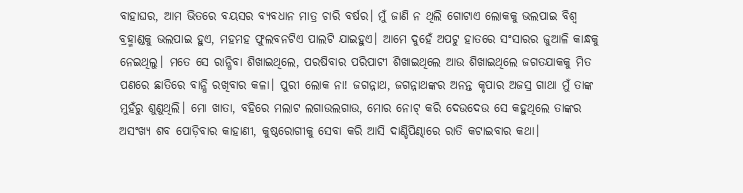ବାହାଘର, ଆମ ଭିତରେ ବୟସର ବ୍ୟବଧାନ ମାତ୍ର ଚାରି ବର୍ଷର। ମୁଁ ଜାଣି ନ ଥିଲି ଗୋଟାଏ ଲୋକକୁ ଭଲପାଇ ବିଶ୍ବ ବ୍ରହ୍ମାଣ୍ଡକୁ ଭଲପାଇ ହୁଏ, ମହମହ ଫୁଲବନଟିଏ ପାଲଟି ଯାଇହୁଏ। ଆମେ ଦୁହେଁ ଅପଟୁ ହାତରେ ସଂସାରର ଜୁଆଳି କାନ୍ଧକୁ ନେଇଥିଲୁ। ମତେ ସେ ରାନ୍ଧିବା ଶିଖାଇଥିଲେ, ପରଷିବାର ପରିପାଟୀ ଶିଖାଇଥିଲେ ଆଉ ଶିଖାଇଥିଲେ ଜଗତଯାକକୁ ମିତ ପଣରେ ଛାତିରେ ବାନ୍ଧି ରଖିବାର କଳା। ପୁରୀ ଲୋକ ନା! ଜଗନ୍ନାଥ, ଜଗନ୍ନାଥଙ୍କର ଅନନ୍ତ କୃପାର ଅଜସ୍ର ଗାଥା ମୁଁ ତାଙ୍କ ମୁହଁରୁ ଶୁଣୁଥିଲି। ମୋ ଖାତା, ବହିରେ ମଲାଟ ଲଗାଉଲଗାଉ, ମୋର ନୋଟ୍ କରି ଦେଉଦେଉ ସେ କହୁଥିଲେ ତାଙ୍କର ଅସଂଖ୍ୟ ଶବ ପୋଡ଼ିବାର କାହାଣୀ, କୁଷ୍ଠରୋଗୀକୁ ସେବା କରି ଆସି ଦାଣ୍ଡିପିଣ୍ଢାରେ ରାତି କଟାଇବାର କଥା।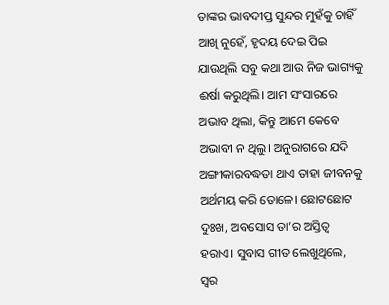ତାଙ୍କର ଭାବଦୀପ୍ତ ସୁନ୍ଦର ମୁହଁକୁ ଚାହିଁ ଆଖି ନୁହେଁ, ହୃଦୟ ଦେଇ ପିଇ ଯାଉଥିଲି ସବୁ କଥା ଆଉ ନିଜ ଭାଗ୍ୟକୁ ଈର୍ଷା କରୁଥିଲି। ଆମ ସଂସାରରେ ଅଭାବ ଥିଲା, କିନ୍ତୁ ଆମେ କେବେ ଅଭାବୀ ନ ଥିଲୁ। ଅନୁରାଗରେ ଯଦି ଅଙ୍ଗୀକାରବଦ୍ଧତା ଥାଏ ତାହା ଜୀବନକୁ ଅର୍ଥମୟ କରି ତୋଳେ। ଛୋଟଛୋଟ ଦୁଃଖ, ଅବସୋସ ତା’ର ଅସ୍ତିତ୍ବ ହରାଏ। ସୁବାସ ଗୀତ ଲେଖୁଥିଲେ, ସ୍ବର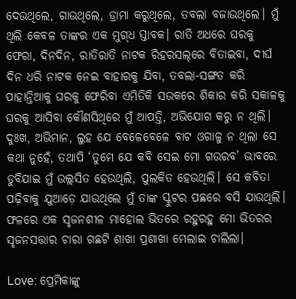ଦେଉଥିଲେ, ଗାଉଥିଲେ, ଡ୍ରାମା କରୁଥିଲେ, ତବଲା ବଜାଉଥିଲେ। ମୁଁ ଥିଲି କେବଳ ତାଙ୍କର ଏକ ମୁଗ୍‌ଧ ସ୍ତାବକ। ରାତି ଅଧରେ ଘରକୁ ଫେରା, ଦିନଦିନ, ରାତିରାତି ନାଟକ ରିହରସଲ୍‌ରେ ବିତାଇବା, ଦୀର୍ଘ ଦିନ ଧରି ନାଟକ ନେଇ ବାହାରକୁ ଯିବା, ତବଲା-ସଙ୍ଗତ କରି ପାହାନ୍ତିଆକୁ ଘରକୁ ଫେରିବା ଏମିତିକି ସଉକରେ ଶିକାର କରି ସକାଳକୁ ଘରକୁ ଆସିବା କୌଣସିଥିରେ ମୁଁ ଆପତ୍ତି, ଅଭିଯୋଗ କରୁ ନ ଥିଲି। ଦୁଃଖ, ଅଭିମାନ, ଲୁହ ଯେ ବେଳେବେଳେ ବାଟ ଓଗାଳୁ ନ ଥିଲା ସେ କଥା ନୁହେଁ, ତଥାପି ‘ତୁମେ ଯେ କବି ସେଇ ମୋ ଗଉରବ’ ଭାବରେ ଡୁବିଯାଇ ମୁଁ ଉଲ୍ଲସିତ ହେଉଥିଲି, ପୁଲକିତ ହେଉଥିଲି। ସେ କବିତା ପଢ଼ିବାକୁ ଯୁଆଡ଼େ ଯାଉଥିଲେ ମୁଁ ତାଙ୍କ ସ୍କୁଟର ପଛରେ ବସି ଯାଉଥିଲି। ଫଳରେ ଏକ ସୃଜନଶୀଳ ମାହୋଲ ଭିତରେ ରହୁରହୁ ମୋ ଭିତରର ସୃଜନସତ୍ତାର ଚାରା ଗଛଟି ଶାଖା ପ୍ରଶାଖା ମେଲାଇ ଚାଲିଲା।

Love: ପ୍ରେମିକାଙ୍କୁ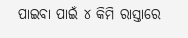ପାଇବା ପାଇଁ ୪ କିମି ରାସ୍ତାରେ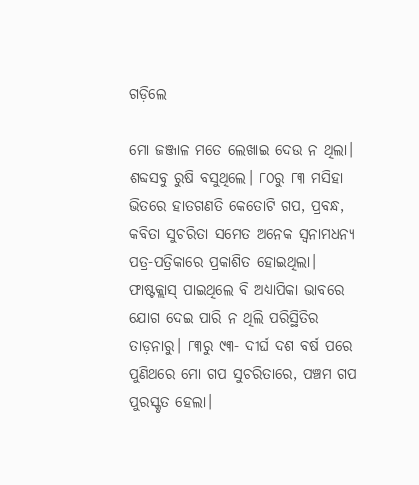ଗଡ଼ିଲେ

ମୋ ଜଞ୍ଜାଳ ମତେ ଲେଖାଇ ଦେଉ ନ ଥିଲା। ଶବ୍ଦସବୁ ରୁଷି ବସୁଥିଲେ। ୮୦ରୁ ୮୩ ମସିହା ଭିତରେ ହାତଗଣତି କେତୋଟି ଗପ, ପ୍ରବନ୍ଧ, କବିତା ସୁଚରିତା ସମେତ ଅନେକ ସ୍ବନାମଧନ୍ୟ ପତ୍ର-ପତ୍ରିକାରେ ପ୍ରକାଶିତ ହୋଇଥିଲା। ଫାଷ୍ଟକ୍ଲାସ୍ ପାଇଥିଲେ ବି ଅଧ୍ୟାପିକା ଭାବରେ ଯୋଗ ଦେଇ ପାରି ନ ଥିଲି ପରିସ୍ଥିତିର ତାଡ଼ନାରୁ। ୮୩ରୁ ୯୩- ଦୀର୍ଘ ଦଶ ବର୍ଷ ପରେ ପୁଣିଥରେ ମୋ ଗପ ସୁଚରିତାରେ, ପଞ୍ଚମ ଗପ ପୁରସ୍କୃତ ହେଲା।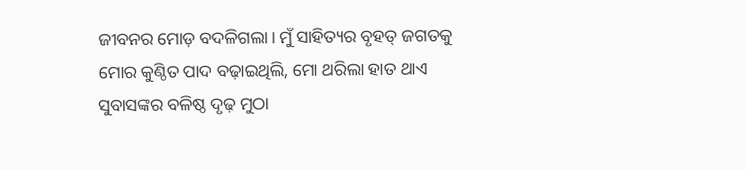ଜୀବନର ମୋଡ଼ ବଦଳିଗଲା। ମୁଁ ସାହିତ୍ୟର ବୃହତ୍ ଜଗତକୁ ମୋର କୁଣ୍ଠିତ ପାଦ ବଢ଼ାଇଥିଲି, ମୋ ଥରିଲା ହାତ ଥାଏ ସୁବାସଙ୍କର ବଳିଷ୍ଠ ଦୃଢ଼ ମୁଠା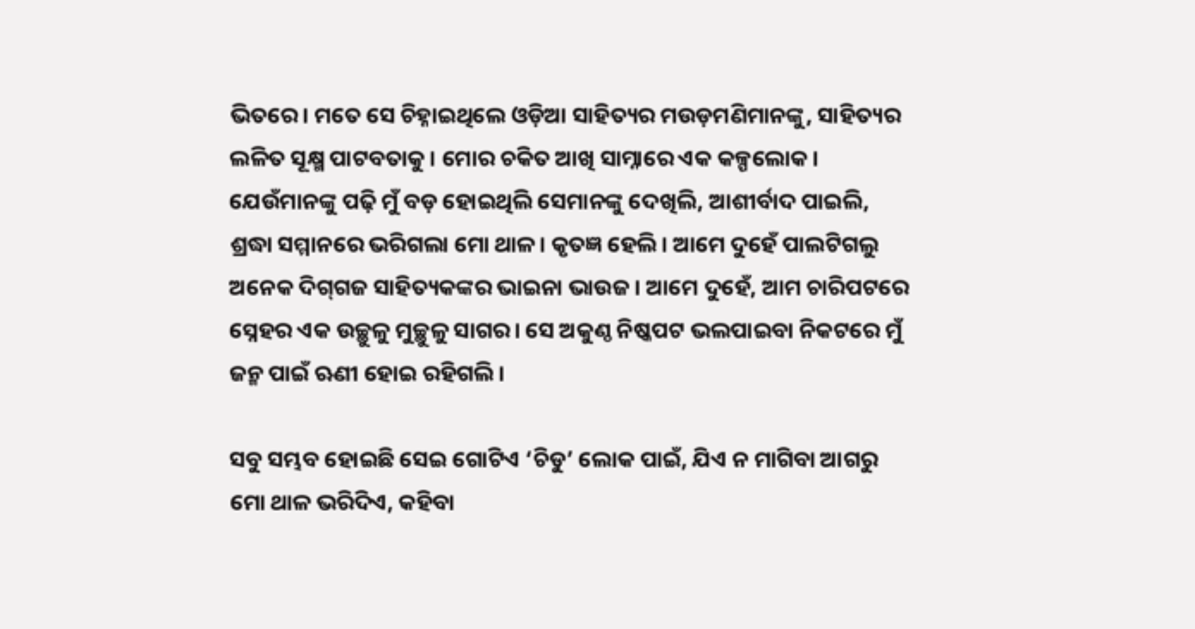ଭିତରେ। ମତେ ସେ ଚିହ୍ନାଇଥିଲେ ଓଡ଼ିଆ ସାହିତ୍ୟର ମଉଡ଼ମଣିମାନଙ୍କୁ, ସାହିତ୍ୟର ଲଳିତ ସୂକ୍ଷ୍ମ ପାଟବତାକୁ। ମୋର ଚକିତ ଆଖି ସାମ୍ନାରେ ଏକ କଳ୍ପଲୋକ। ଯେଉଁମାନଙ୍କୁ ପଢ଼ି ମୁଁ ବଡ଼ ହୋଇଥିଲି ସେମାନଙ୍କୁ ଦେଖିଲି, ଆଶୀର୍ବାଦ ପାଇଲି, ଶ୍ରଦ୍ଧା ସମ୍ମାନରେ ଭରିଗଲା ମୋ ଥାଳ। କୃତଜ୍ଞ ହେଲି। ଆମେ ଦୁହେଁ ପାଲଟିଗଲୁ ଅନେକ ଦିଗ୍‌ଗଜ ସାହିତ୍ୟକଙ୍କର ଭାଇନା ଭାଉଜ। ଆମେ ଦୁହେଁ, ଆମ ଚାରିପଟରେ ସ୍ନେହର ଏକ ଉଚ୍ଛୁଳୁ ମୁଚ୍ଛୁଳୁ ସାଗର। ସେ ଅକୁଣ୍ଠ ନିଷ୍କପଟ ଭଲପାଇବା ନିକଟରେ ମୁଁ ଜନ୍ମ ପାଇଁ ଋଣୀ ହୋଇ ରହିଗଲି।

ସବୁ ସମ୍ଭବ ହୋଇଛି ସେଇ ଗୋଟିଏ ‘ଚିଡୁ’ ଲୋକ ପାଇଁ, ଯିଏ ନ ମାଗିବା ଆଗରୁ ମୋ ଥାଳ ଭରିଦିଏ, କହିବା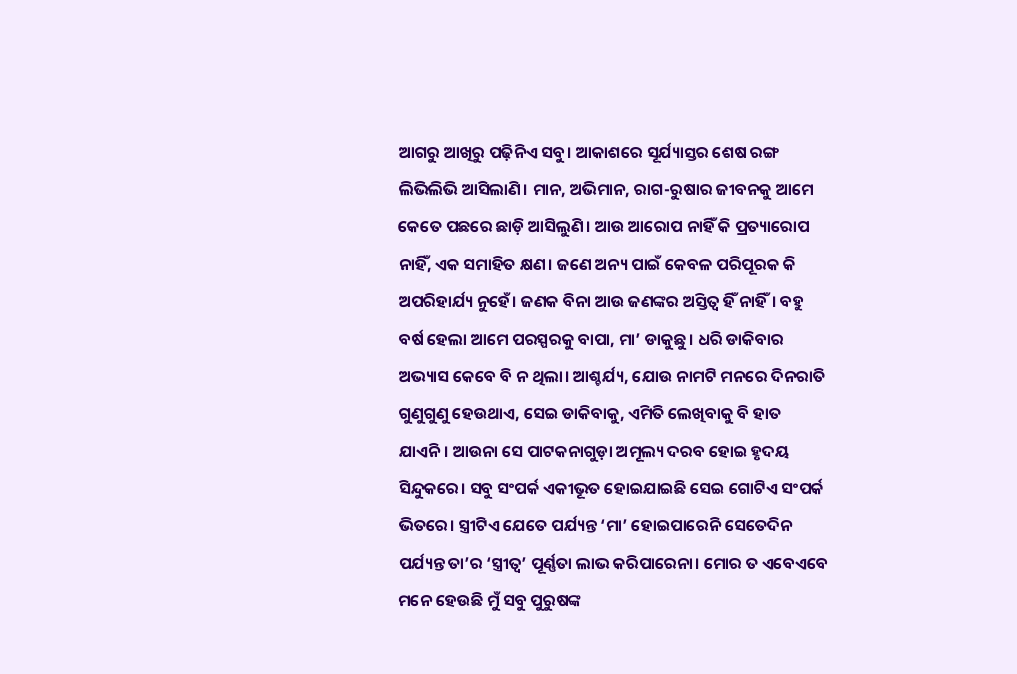ଆଗରୁ ଆଖିରୁ ପଢ଼ିନିଏ ସବୁ। ଆକାଶରେ ସୂର୍ଯ୍ୟାସ୍ତର ଶେଷ ରଙ୍ଗ ଲିଭିଲିଭି ଆସିଲାଣି। ମାନ, ଅଭିମାନ, ରାଗ-ରୁଷାର ଜୀବନକୁ ଆମେ କେତେ ପଛରେ ଛାଡ଼ି ଆସିଲୁଣି। ଆଉ ଆରୋପ ନାହିଁ କି ପ୍ରତ୍ୟାରୋପ ନାହିଁ, ଏକ ସମାହିତ କ୍ଷଣ। ଜଣେ ଅନ୍ୟ ପାଇଁ କେବଳ ପରିପୂରକ କି ଅପରିହାର୍ଯ୍ୟ ନୁହେଁ। ଜଣକ ବିନା ଆଉ ଜଣଙ୍କର ଅସ୍ତିତ୍ବ ହିଁ ନାହିଁ। ବହୁ ବର୍ଷ ହେଲା ଆମେ ପରସ୍ପରକୁ ବାପା, ମା’ ଡାକୁଛୁ। ଧରି ଡାକିବାର ଅଭ୍ୟାସ କେବେ ବି ନ ଥିଲା। ଆଶ୍ଚର୍ଯ୍ୟ, ଯୋଉ ନାମଟି ମନରେ ଦିନରାତି ଗୁଣୁଗୁଣୁ ହେଉଥାଏ, ସେଇ ଡାକିବାକୁ, ଏମିତି ଲେଖିବାକୁ ବି ହାତ ଯାଏନି। ଆଉନା ସେ ପାଟକନାଗୁଡ଼ା ଅମୂଲ୍ୟ ଦରବ ହୋଇ ହୃଦୟ ସିନ୍ଦୁକରେ। ସବୁ ସଂପର୍କ ଏକୀଭୂତ ହୋଇଯାଇଛି ସେଇ ଗୋଟିଏ ସଂପର୍କ ଭିତରେ। ସ୍ତ୍ରୀଟିଏ ଯେତେ ପର୍ଯ୍ୟନ୍ତ ‘ମା’ ହୋଇପାରେନି ସେତେଦିନ ପର୍ଯ୍ୟନ୍ତ ତା’ର ‘ସ୍ତ୍ରୀତ୍ବ’ ପୂର୍ଣ୍ଣତା ଲାଭ କରିପାରେନା। ମୋର ତ ଏବେଏବେ ମନେ ହେଉଛି ମୁଁ ସବୁ ପୁରୁଷଙ୍କ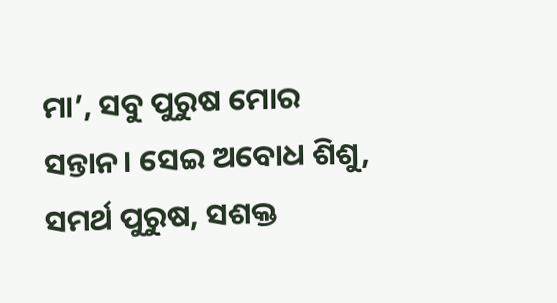ମା’, ସବୁ ପୁରୁଷ ମୋର ସନ୍ତାନ। ସେଇ ଅବୋଧ ଶିଶୁ, ସମର୍ଥ ପୁରୁଷ, ସଶକ୍ତ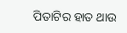ପିତାଟିର ହାତ ଥାଉ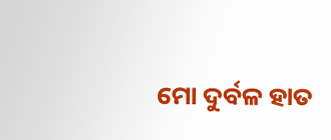ମୋ ଦୁର୍ବଳ ହାତ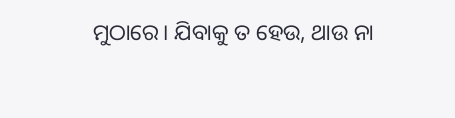ମୁଠାରେ। ଯିବାକୁ ତ ହେଉ, ଥାଉ ନା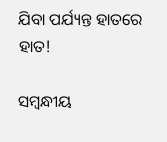ଯିବା ପର୍ଯ୍ୟନ୍ତ ହାତରେ ହାତ!

ସମ୍ବନ୍ଧୀୟ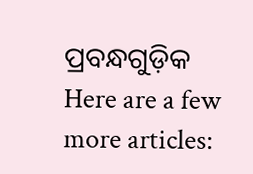ପ୍ରବନ୍ଧଗୁଡ଼ିକ
Here are a few more articles: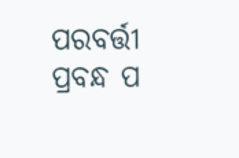ପରବର୍ତ୍ତୀ ପ୍ରବନ୍ଧ ପ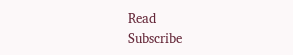Read
Subscribe